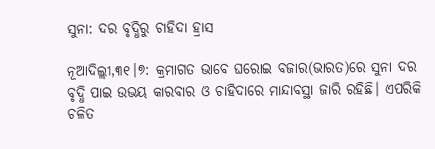ସୁନା: ଦର ବୃଦ୍ଧିରୁ ଚାହିଦା ହ୍ରାସ

ନୂଆଦିଲ୍ଲୀ,୩୧।୭: କ୍ରମାଗତ ଭାବେ ଘରୋଇ ବଜାର(ଭାରତ)ରେ ସୁନା ଦର ବୃଦ୍ଧି ପାଇ ଉଭୟ କାରବାର ଓ ଚାହିଦାରେ ମାନ୍ଦାବସ୍ଥା ଜାରି ରହିଛି। ଏପରିକି ଚଳିତ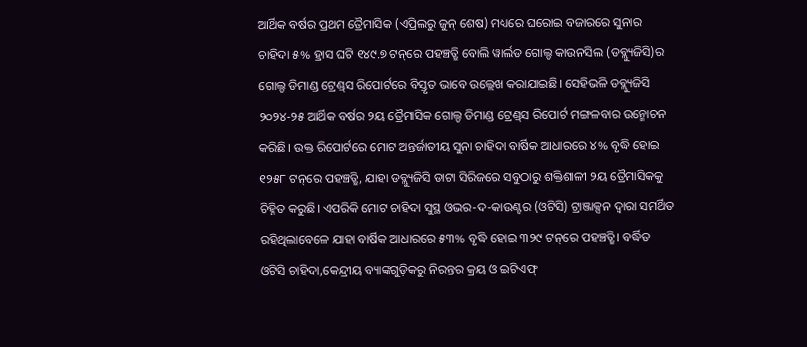ଆର୍ଥିକ ବର୍ଷର ପ୍ରଥମ ତ୍ରୈମାସିକ (ଏପ୍ରିଲରୁ ଜୁନ୍‌ ଶେଷ) ମଧ୍ୟରେ ଘରୋଇ ବଜାରରେ ସୁନାର ଚାହିଦା ୫% ହ୍ରାସ ଘଟି ୧୪୯.୭ ଟନ୍‌ରେ ପହଞ୍ଚତ୍ଛି ବୋଲି ୱାର୍ଲଡ ଗୋଲ୍ଡ କାଉନସିଲ (ଡବ୍ଲ୍ୟୁଜିସି)ର ଗୋଲ୍ଡ ଡିମାଣ୍ଡ ଟ୍ରେଣ୍ଡ୍‌ସ ରିପୋର୍ଟରେ ବିସ୍ତୃତ ଭାବେ ଉଲ୍ଲେଖ କରାଯାଇଛି। ସେହିଭଳି ଡବ୍ଲ୍ୟୁଜିସି ୨୦୨୪-୨୫ ଆର୍ଥିକ ବର୍ଷର ୨ୟ ତ୍ରୈମାସିକ ଗୋଲ୍ଡ ଡିମାଣ୍ଡ ଟ୍ରେଣ୍ଡ୍‌ସ ରିପୋର୍ଟ ମଙ୍ଗଳବାର ଉନ୍ମୋଚନ କରିଛି। ଉକ୍ତ ରିପୋର୍ଟରେ ମୋଟ ଅନ୍ତର୍ଜାତୀୟ ସୁନା ଚାହିଦା ବାର୍ଷିକ ଆଧାରରେ ୪% ବୃଦ୍ଧି ହୋଇ ୧୨୫୮ ଟନ୍‌ରେ ପହଞ୍ଚତ୍ଛି, ଯାହା ଡବ୍ଲ୍ୟୁଜିସି ଡାଟା ସିରିଜରେ ସବୁଠାରୁ ଶକ୍ତିଶାଳୀ ୨ୟ ତ୍ରୈମାସିକକୁ ଚିହ୍ନିତ କରୁଛି। ଏପରିକି ମୋଟ ଚାହିଦା ସୁସ୍ଥ ଓଭର-ଦ-କାଉଣ୍ଟର (ଓଟିସି) ଟ୍ରାଞ୍ଜାକ୍ସନ ଦ୍ୱାରା ସମର୍ଥିତ ରହିଥିଲାବେଳେ ଯାହା ବାର୍ଷିକ ଆଧାରରେ ୫୩% ବୃଦ୍ଧି ହୋଇ ୩୨୯ ଟନ୍‌ରେ ପହଞ୍ଚତ୍ଛି। ବର୍ଦ୍ଧିତ ଓଟିସି ଚାହିଦା,କେନ୍ଦ୍ରୀୟ ବ୍ୟାଙ୍କଗୁଡ଼ିକରୁ ନିରନ୍ତର କ୍ରୟ ଓ ଇଟିଏଫ୍‌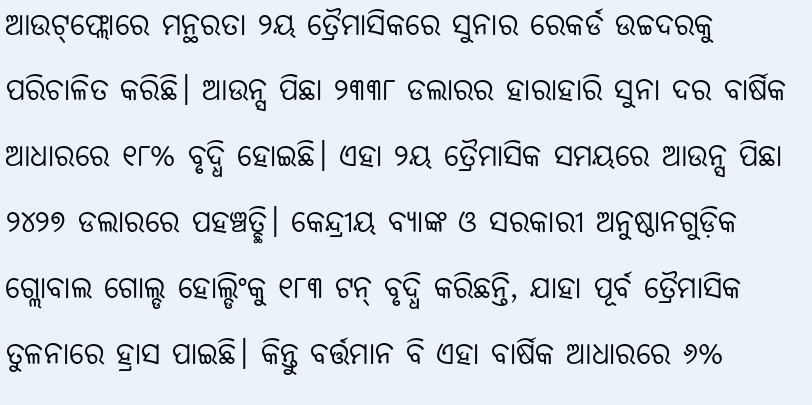ଆଉଟ୍‌ଫ୍ଲୋରେ ମନ୍ଥରତା ୨ୟ ତ୍ରୈମାସିକରେ ସୁନାର ରେକର୍ଡ ଉଚ୍ଚଦରକୁ ପରିଚାଳିତ କରିଛି। ଆଉନ୍ସ ପିଛା ୨୩୩୮ ଡଲାରର ହାରାହାରି ସୁନା ଦର ବାର୍ଷିକ ଆଧାରରେ ୧୮% ବୃଦ୍ଧି ହୋଇଛି। ଏହା ୨ୟ ତ୍ରୈମାସିକ ସମୟରେ ଆଉନ୍ସ ପିଛା ୨୪୨୭ ଡଲାରରେ ପହଞ୍ଚତ୍ଛି। କେନ୍ଦ୍ରୀୟ ବ୍ୟାଙ୍କ ଓ ସରକାରୀ ଅନୁଷ୍ଠାନଗୁଡ଼ିକ ଗ୍ଲୋବାଲ ଗୋଲ୍ଡ ହୋଲ୍ଡିଂକୁ ୧୮୩ ଟନ୍‌ ବୃଦ୍ଧି କରିଛନ୍ତି, ଯାହା ପୂର୍ବ ତ୍ରୈମାସିକ ତୁଳନାରେ ହ୍ରାସ ପାଇଛି। କିନ୍ତୁ ବର୍ତ୍ତମାନ ବି ଏହା ବାର୍ଷିକ ଆଧାରରେ ୬%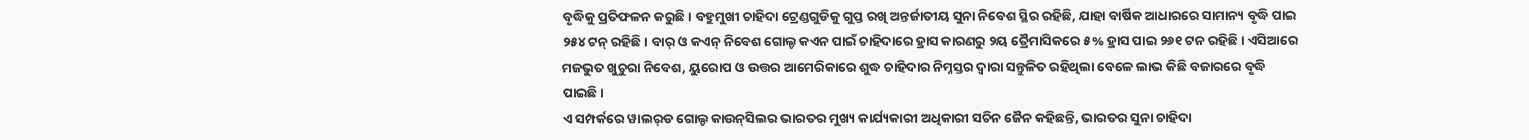ବୃଦ୍ଧିକୁ ପ୍ରତିଫଳନ କରୁଛି। ବହୁମୁଖୀ ଚାହିଦା ଟ୍ରେଣ୍ଡଗୁଡିକୁ ଗୁପ୍ତ ରଖି ଅନ୍ତର୍ଜାତୀୟ ସୁନା ନିବେଶ ସ୍ଥିର ରହିଛି, ଯାହା ବାର୍ଷିକ ଆଧାରରେ ସାମାନ୍ୟ ବୃଦ୍ଧି ପାଇ ୨୫୪ ଟନ୍‌ ରହିଛି। ବାର୍‌ ଓ କଏନ୍‌ ନିବେଶ ଗୋଲ୍ଡ କଏନ ପାଇଁ ଚାହିଦାରେ ହ୍ରାସ କାରଣରୁ ୨ୟ ତ୍ରୈମାସିକରେ ୫% ହ୍ରାସ ପାଇ ୨୬୧ ଟନ ରହିଛି। ଏସିଆରେ ମଜଭୁତ ଖୁଚୁରା ନିବେଶ, ୟୁରୋପ ଓ ଉତ୍ତର ଆମେରିକାରେ ଶୁଦ୍ଧ ଚାହିଦାର ନିମ୍ନସ୍ତର ଦ୍ୱାରା ସନ୍ତୁଳିତ ରହିଥିଲା ବେଳେ ଲାଭ କିଛି ବଜାରରେ ବୃଦ୍ଧି ପାଇଛି।
ଏ ସମ୍ପର୍କରେ ୱାଲର୍‌ଡ ଗୋଲ୍ଡ କାଉନ୍‌ସିଲର ଭାରତର ମୁଖ୍ୟ କାର୍ଯ୍ୟକାରୀ ଅଧିକାରୀ ସଚିନ ଜୈନ କହିଛନ୍ତି, ଭାରତର ସୁନା ଚାହିଦା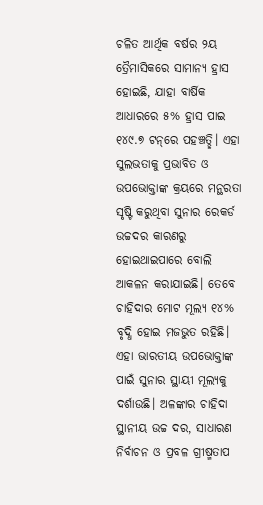ଚଳିତ ଆର୍ଥିକ ବର୍ଷର ୨ୟ ତ୍ରୈମାସିକରେ ସାମାନ୍ୟ ହ୍ରାସ ହୋଇଛି, ଯାହା ବାର୍ଷିକ ଆଧାରରେ ୫% ହ୍ରାସ ପାଇ ୧୪୯.୭ ଟନ୍‌ରେ ପହଞ୍ଚତ୍ଛି। ଏହା ସୁଲଭତାକୁ ପ୍ରଭାବିତ ଓ ଉପଭୋକ୍ତାଙ୍କ କ୍ରୟରେ ମନ୍ଥରତା ସୃଷ୍ଟି କରୁଥିବା ସୁନାର ରେକର୍ଡ ଉଚ୍ଚଦର କାରଣରୁ ହୋଇଥାଇପାରେ ବୋଲି ଆକଳନ କରାଯାଇଛି। ତେବେ ଚାହିଦାର ମୋଟ ମୂଲ୍ୟ ୧୪% ବୃଦ୍ଧି ହୋଇ ମଜଭୁତ ରହିଛି। ଏହା ଭାରତୀୟ ଉପଭୋକ୍ତାଙ୍କ ପାଇଁ ସୁନାର ସ୍ଥାୟୀ ମୂଲ୍ୟକୁ ଦର୍ଶାଉଛି। ଅଳଙ୍କାର ଚାହିଦା ସ୍ଥାନୀୟ ଉଚ୍ଚ ଦର, ସାଧାରଣ ନିର୍ବାଚନ ଓ ପ୍ରବଳ ଗ୍ରୀଷ୍ମତାପ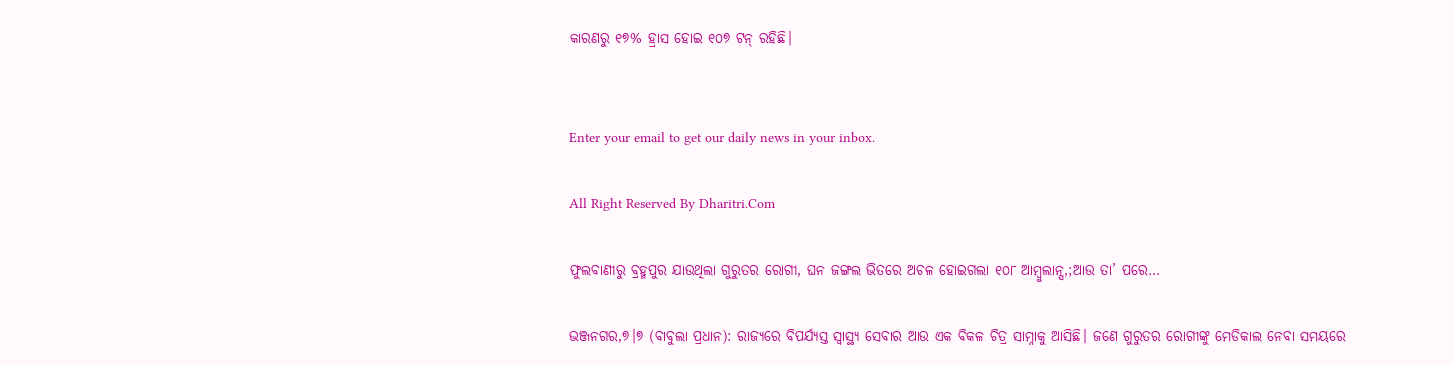କାରଣରୁ ୧୭% ହ୍ରାସ ହୋଇ ୧୦୭ ଟନ୍‌ ରହିଛି।


Enter your email to get our daily news in your inbox.

All Right Reserved By Dharitri.Com

ଫୁଲବାଣୀରୁ ବ୍ରହ୍ମପୁର ଯାଉଥିଲା ଗୁରୁତର ରୋଗୀ, ଘନ ଜଙ୍ଗଲ ଭିତରେ ଅଚଳ ହୋଇଗଲା ୧୦୮ ଆମ୍ବୁଲାନ୍ସ,;ଆଉ ତା’ ପରେ…

ଭଞ୍ଜନଗର,୭।୭ (ବାବୁଲା ପ୍ରଧାନ): ରାଜ୍ୟରେ ବିପର୍ଯ୍ୟସ୍ତ ସ୍ୱାସ୍ଥ୍ୟ ସେବାର ଆଉ ଏକ ବିକଳ ଚିତ୍ର ସାମ୍ନାକୁ ଆସିଛି। ଜଣେ ଗୁରୁତର ରୋଗୀଙ୍କୁ ମେଡିକାଲ ନେବା ସମୟରେ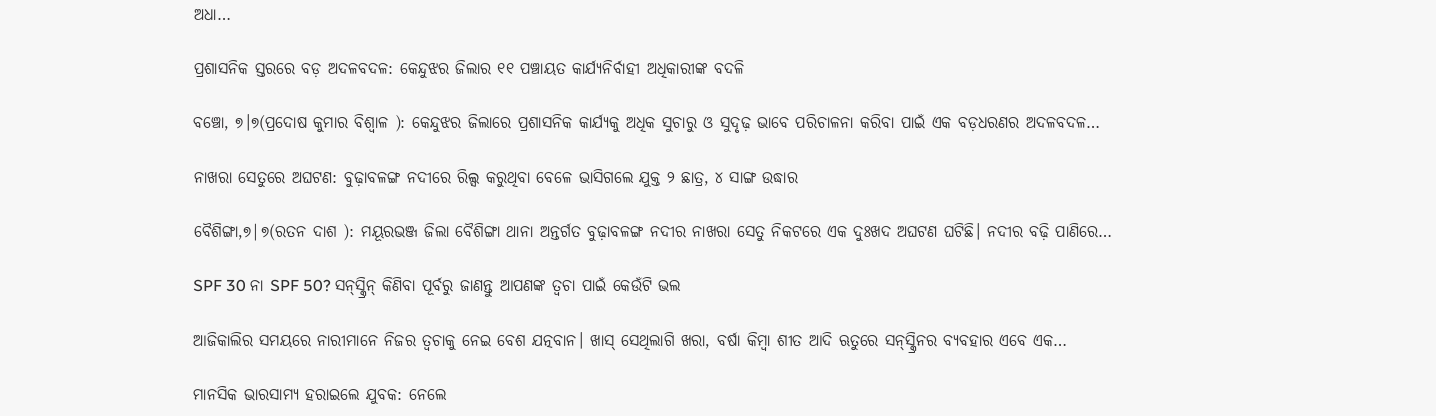ଅଧା…

ପ୍ରଶାସନିକ ସ୍ତରରେ ବଡ଼ ଅଦଳବଦଳ: କେନ୍ଦୁଝର ଜିଲାର ୧୧ ପଞ୍ଚାୟତ କାର୍ଯ୍ୟନିର୍ବାହୀ ଅଧିକାରୀଙ୍କ ବଦଳି

ବଞ୍ଚୋ, ୭।୭(ପ୍ରଦୋଷ କୁମାର ବିଶ୍ୱାଳ ): କେନ୍ଦୁଝର ଜିଲାରେ ପ୍ରଶାସନିକ କାର୍ଯ୍ୟକୁ ଅଧିକ ସୁଚାରୁ ଓ ସୁଦୃଢ଼ ଭାବେ ପରିଚାଳନା କରିବା ପାଇଁ ଏକ ବଡ଼ଧରଣର ଅଦଳବଦଳ…

ନାଖରା ସେତୁରେ ଅଘଟଣ: ବୁଢ଼ାବଳଙ୍ଗ ନଦୀରେ ରିଲ୍ସ କରୁଥିବା ବେଳେ ଭାସିଗଲେ ଯୁକ୍ତ ୨ ଛାତ୍ର, ୪ ସାଙ୍ଗ ଉଦ୍ଧାର

ବୈଶିଙ୍ଗା,୭|୭(ରତନ ଦାଶ ): ମୟୂରଭଞ୍ଜ ଜିଲା ବୈଶିଙ୍ଗା ଥାନା ଅନ୍ତର୍ଗତ ବୁଢ଼ାବଳଙ୍ଗ ନଦୀର ନାଖରା ସେତୁ ନିକଟରେ ଏକ ଦୁଃଖଦ ଅଘଟଣ ଘଟିଛି। ନଦୀର ବଢ଼ି ପାଣିରେ…

SPF 30 ନା SPF 50? ସନ୍‌ସ୍କ୍ରିନ୍ କିଣିବା ପୂର୍ବରୁ ଜାଣନ୍ତୁ ଆପଣଙ୍କ ତ୍ୱଚା ପାଇଁ କେଉଁଟି ଭଲ

ଆଜିକାଲିର ସମୟରେ ନାରୀମାନେ ନିଜର ତ୍ୱଚାକୁ ନେଇ ବେଶ ଯତ୍ନବାନ। ଖାସ୍‌ ସେଥିଲାଗି ଖରା, ବର୍ଷା କିମ୍ବା ଶୀତ ଆଦି ଋତୁରେ ସନ୍‌ସ୍କ୍ରିନର ବ୍ୟବହାର ଏବେ ଏକ…

ମାନସିକ ଭାରସାମ୍ୟ ହରାଇଲେ ଯୁବକ: ନେଲେ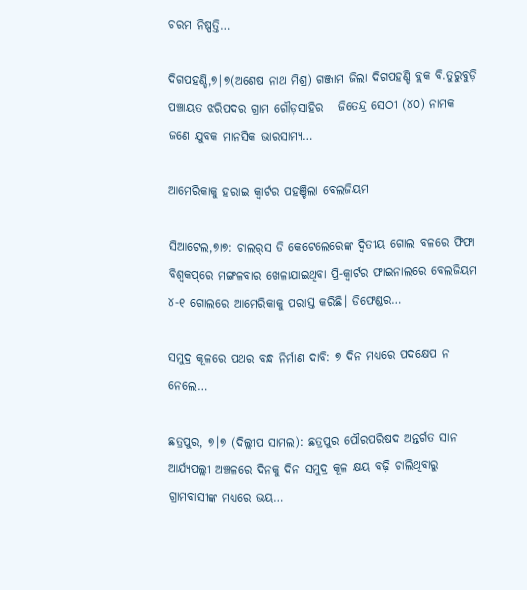ଚରମ ନିଷ୍ପତ୍ତି…

ଦିଗପହଣ୍ଡି,୭|୭(ଅଶେଷ ନାଥ ମିଶ୍ର) ଗଞ୍ଜାମ ଜିଲା ଦିଗପହଣ୍ଡି ବ୍ଲକ ବି.ତୁରୁବୁଡ଼ି ପଞ୍ଚାୟତ ଝରିପଦର ଗ୍ରାମ ଗୌଡ଼ସାହିର   ଜିତେନ୍ଦ୍ର ସେଠୀ (୪୦) ନାମକ ଜଣେ ଯୁବକ ମାନସିକ ଭାରସାମ୍ୟ…

ଆମେରିକାକୁ ହରାଇ କ୍ୱାର୍ଟର ପହଞ୍ଚିଲା ବେଲଜିୟମ

ସିଆଟେଲ,୭ା୭: ଚାଲର୍‌ସ ଡି କେଟେଲେରେଙ୍କ ଦ୍ୱିତୀୟ ଗୋଲ ବଳରେ ଫିଫା ବିଶ୍ୱକପ୍‌ରେ ମଙ୍ଗଳବାର ଖେଳାଯାଇଥିବା ପ୍ରି-କ୍ୱାର୍ଟର ଫାଇନାଲରେ ବେଲଜିୟମ ୪-୧ ଗୋଲରେ ଆମେରିକାକୁ ପରାସ୍ତ କରିଛି। ଡିଫେଣ୍ଡର…

ସମୁଦ୍ର କୂଳରେ ପଥର ବନ୍ଧ ନିର୍ମାଣ ଦାବି: ୭ ଦିନ ମଧ୍ୟରେ ପଦକ୍ଷେପ ନ ନେଲେ…

ଛତ୍ରପୁର, ୭।୭ (ଦିଲ୍ଲୀପ ସାମଲ): ଛତ୍ରପୁର ପୌରପରିଷଦ ଅନ୍ତର୍ଗତ ସାନ ଆର୍ଯ୍ୟପଲ୍ଲୀ ଅଞ୍ଚଳରେ ଦିନକୁ ଦିନ ସମୁଦ୍ର କୂଳ କ୍ଷୟ ବଢ଼ି ଚାଲିଥିବାରୁ ଗ୍ରାମବାସୀଙ୍କ ମଧ୍ୟରେ ଭୟ…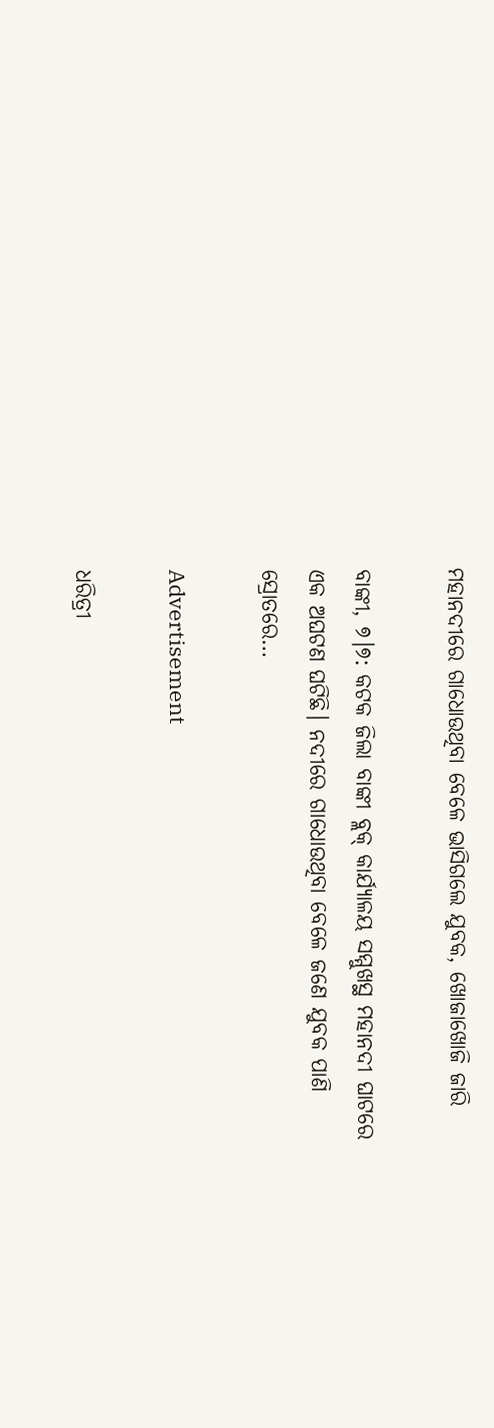ମହାନଦୀରେ ଗାଧୋଉଥିବା ବେଳେ ଭାସିଗଲେ ଯୁବକ, ଖୋଜାଖୋଜି ଜାରି

ବାଙ୍କୀ, ୭।୭: କଟକ ଜିଲା ବାଙ୍କୀ ବ୍ଲକ୍ କାର୍ଯ୍ୟାଳୟ ସମ୍ମୁଖସ୍ଥ ମହାନଦୀ ଘାଟରେ ଏକ ଅଘଟଣ ଘଟିଛି। ନଦୀରେ ଗାଧୋଉଥିବା ବେଳେ ଜଣେ ଯୁବକ ପାଣି ସ୍ରୋତରେ…

Advertisement

ଧରିତ୍ରୀ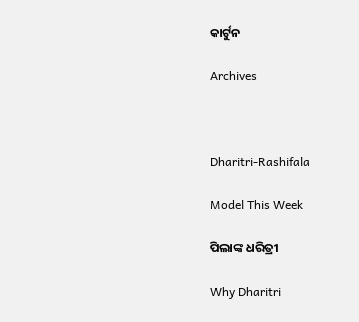କାର୍ଟୁନ

Archives



Dharitri-Rashifala

Model This Week

ପିଲାଙ୍କ ଧରିତ୍ରୀ

Why Dharitri